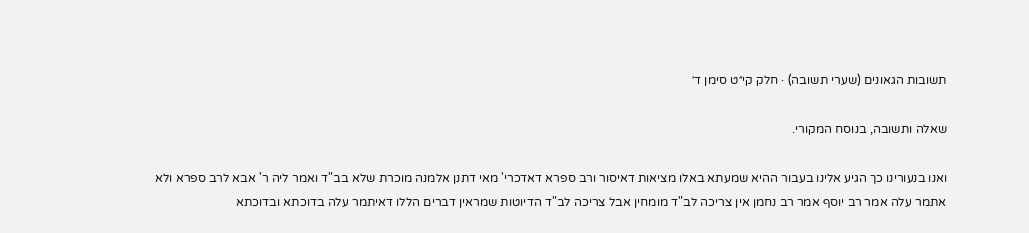תשובות הגאונים (שערי תשובה) · חלק קי״ט סימן ד׳

שאלה ותשובה, בנוסח המקורי.

ואנו בנעורינו כך הגיע אלינו בעבור ההיא שמעתא באלו מציאות דאיסור ורב ספרא דאדכרי' מאי דתנן אלמנה מוכרת שלא בב"ד ואמר ליה ר' אבא לרב ספרא ולא אתמר עלה אמר רב יוסף אמר רב נחמן אין צריכה לב"ד מומחין אבל צריכה לב"ד הדיוטות שמראין דברים הללו דאיתמר עלה בדוכתא ובדוכתא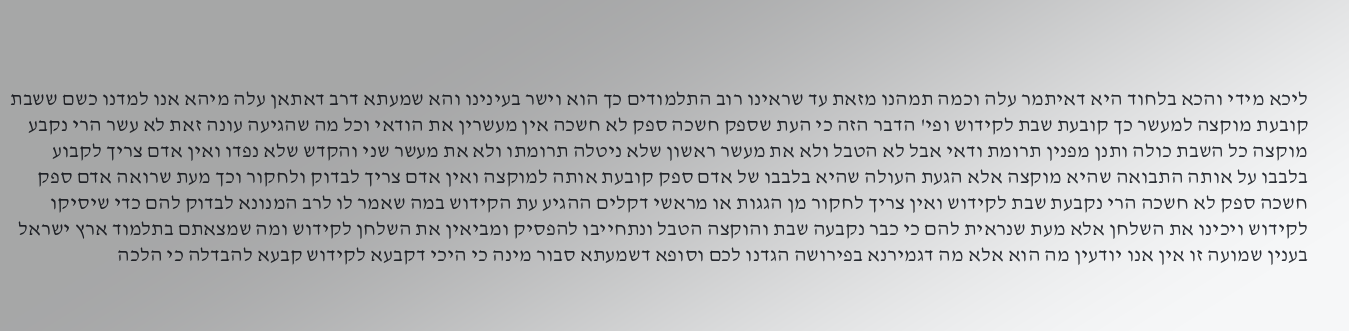ליכא מידי והכא בלחוד היא דאיתמר עלה וכמה תמהנו מזאת עד שראינו רוב התלמודים כך הוא וישר בעינינו והא שמעתא דרב דאתאן עלה מיהא אנו למדנו כשם ששבת קובעת מוקצה למעשר כך קובעת שבת לקידוש ופי' הדבר הזה כי העת שספק חשכה ספק לא חשכה אין מעשרין את הודאי וכל מה שהגיעה עונה זאת לא עשר הרי נקבע מוקצה כל השבת כולה ותנן מפנין תרומת ודאי אבל לא הטבל ולא את מעשר ראשון שלא ניטלה תרומתו ולא את מעשר שני והקדש שלא נפדו ואין אדם צריך לקבוע בלבבו על אותה התבואה שהיא מוקצה אלא הגעת העולה שהיא בלבבו של אדם ספק קובעת אותה למוקצה ואין אדם צריך לבדוק ולחקור וכך מעת שרואה אדם ספק חשכה ספק לא חשכה הרי נקבעת שבת לקידוש ואין צריך לחקור מן הגגות או מראשי דקלים ההגיע עת הקידוש במה שאמר לו לרב המנונא לבדוק להם כדי שיסיקו לקידוש ויכינו את השלחן אלא מעת שנראית להם כי כבר נקבעה שבת והוקצה הטבל ונתחייבו להפסיק ומביאין את השלחן לקידוש ומה שמצאתם בתלמוד ארץ ישראל בענין שמועה זו אין אנו יודעין מה הוא אלא מה דגמירנא בפירושה הגדנו לכם וסופא דשמעתא סבור מינה כי היכי דקבעא לקידוש קבעא להבדלה כי הלכה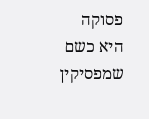פסוקה היא כשם שמפסיקין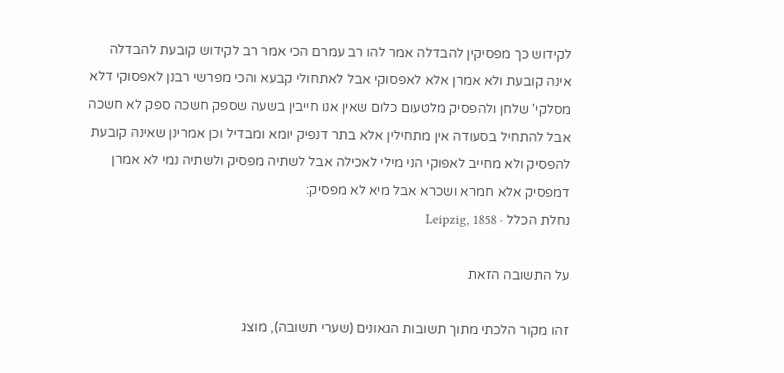לקידוש כך מפסיקין להבדלה אמר להו רב עמרם הכי אמר רב לקידוש קובעת להבדלה אינה קובעת ולא אמרן אלא לאפסוקי אבל לאתחולי קבעא והכי מפרשי רבנן לאפסוקי דלא מסלקי' שלחן ולהפסיק מלטעום כלום שאין אנו חייבין בשעה שספק חשכה ספק לא חשכה אבל להתחיל בסעודה אין מתחילין אלא בתר דנפיק יומא ומבדיל וכן אמרינן שאינה קובעת להפסיק ולא מחייב לאפוקי הני מילי לאכילה אבל לשתיה מפסיק ולשתיה נמי לא אמרן דמפסיק אלא חמרא ושכרא אבל מיא לא מפסיק:
נחלת הכלל · Leipzig, 1858

על התשובה הזאת

זהו מקור הלכתי מתוך תשובות הגאונים (שערי תשובה), מוצג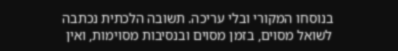בנוסחו המקורי ובלי עריכה. תשובה הלכתית נכתבה לשואל מסוים, בזמן מסוים ובנסיבות מסוימות, ואין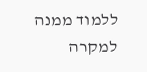ללמוד ממנה למקרה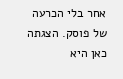אחר בלי הכרעה של פוסק. הצגתה כאן היא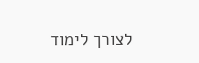לצורך לימוד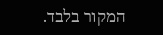המקור בלבד.